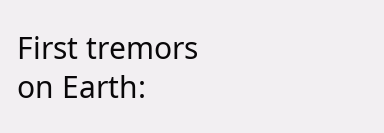First tremors on Earth: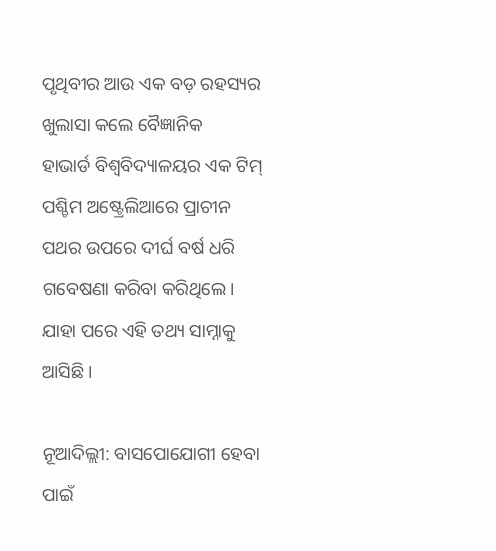ପୃଥିବୀର ଆଉ ଏକ ବଡ଼ ରହସ୍ୟର ଖୁଲାସା କଲେ ବୈଜ୍ଞାନିକ
ହାଭାର୍ଡ ବିଶ୍ବବିଦ୍ୟାଳୟର ଏକ ଟିମ୍ ପଶ୍ଚିମ ଅଷ୍ଟ୍ରେଲିଆରେ ପ୍ରାଚୀନ ପଥର ଉପରେ ଦୀର୍ଘ ବର୍ଷ ଧରି ଗବେଷଣା କରିବା କରିଥିଲେ। ଯାହା ପରେ ଏହି ତଥ୍ୟ ସାମ୍ନାକୁ ଆସିଛି।

ନୂଆଦିଲ୍ଲୀ: ବାସପୋଯୋଗୀ ହେବା ପାଇଁ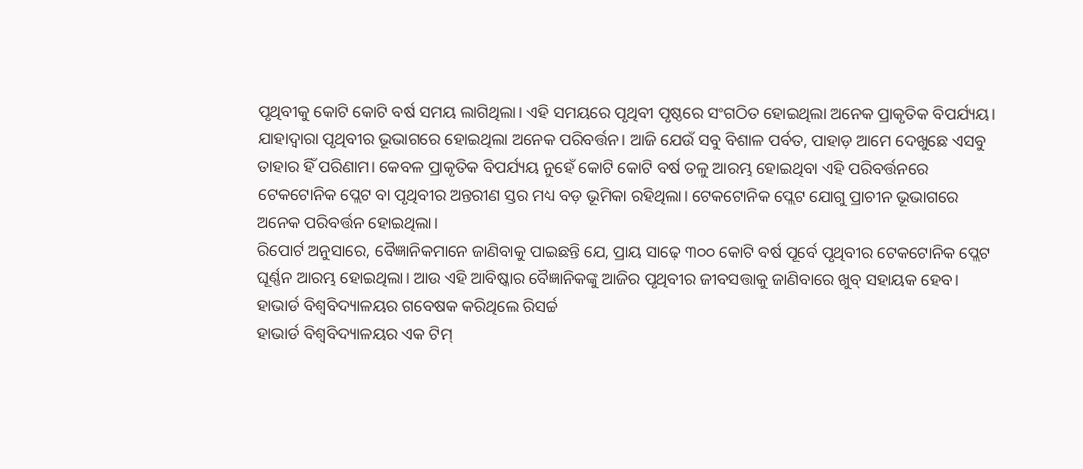ପୃଥିବୀକୁ କୋଟି କୋଟି ବର୍ଷ ସମୟ ଲାଗିଥିଲା। ଏହି ସମୟରେ ପୃଥିବୀ ପୃଷ୍ଠରେ ସଂଗଠିତ ହୋଇଥିଲା ଅନେକ ପ୍ରାକୃତିକ ବିପର୍ଯ୍ୟୟ। ଯାହାଦ୍ବାରା ପୃଥିବୀର ଭୂଭାଗରେ ହୋଇଥିଲା ଅନେକ ପରିବର୍ତ୍ତନ। ଆଜି ଯେଉଁ ସବୁ ବିଶାଳ ପର୍ବତ, ପାହାଡ଼ ଆମେ ଦେଖୁଛେ ଏସବୁ ତାହାର ହିଁ ପରିଣାମ। କେବଳ ପ୍ରାକୃତିକ ବିପର୍ଯ୍ୟୟ ନୁହେଁ କୋଟି କୋଟି ବର୍ଷ ତଳୁ ଆରମ୍ଭ ହୋଇଥିବା ଏହି ପରିବର୍ତ୍ତନରେ ଟେକଟୋନିକ ପ୍ଲେଟ ବା ପୃଥିବୀର ଅନ୍ତରୀଣ ସ୍ତର ମଧ୍ୟ ବଡ଼ ଭୂମିକା ରହିଥିଲା। ଟେକଟୋନିକ ପ୍ଲେଟ ଯୋଗୁ ପ୍ରାଚୀନ ଭୂଭାଗରେ ଅନେକ ପରିବର୍ତ୍ତନ ହୋଇଥିଲା।
ରିପୋର୍ଟ ଅନୁସାରେ, ବୈଜ୍ଞାନିକମାନେ ଜାଣିବାକୁ ପାଇଛନ୍ତି ଯେ, ପ୍ରାୟ ସାଢ଼େ ୩୦୦ କୋଟି ବର୍ଷ ପୂର୍ବେ ପୃଥିବୀର ଟେକଟୋନିକ ପ୍ଲେଟ ଘୂର୍ଣ୍ଣନ ଆରମ୍ଭ ହୋଇଥିଲା। ଆଉ ଏହି ଆବିଷ୍କାର ବୈଜ୍ଞାନିକଙ୍କୁ ଆଜିର ପୃଥିବୀର ଜୀବସତ୍ତାକୁ ଜାଣିବାରେ ଖୁବ୍ ସହାୟକ ହେବ।
ହାଭାର୍ଡ ବିଶ୍ବବିଦ୍ୟାଳୟର ଗବେଷକ କରିଥିଲେ ରିସର୍ଚ୍ଚ
ହାଭାର୍ଡ ବିଶ୍ବବିଦ୍ୟାଳୟର ଏକ ଟିମ୍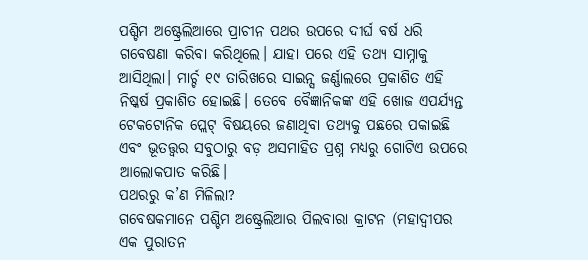ପଶ୍ଚିମ ଅଷ୍ଟ୍ରେଲିଆରେ ପ୍ରାଚୀନ ପଥର ଉପରେ ଦୀର୍ଘ ବର୍ଷ ଧରି ଗବେଷଣା କରିବା କରିଥିଲେ। ଯାହା ପରେ ଏହି ତଥ୍ୟ ସାମ୍ନାକୁ ଆସିଥିଲା। ମାର୍ଚ୍ଚ ୧୯ ତାରିଖରେ ସାଇନ୍ସ ଜର୍ଣ୍ଣାଲରେ ପ୍ରକାଶିତ ଏହି ନିଷ୍କର୍ଷ ପ୍ରକାଶିତ ହୋଇଛି। ତେବେ ବୈଜ୍ଞାନିକଙ୍କ ଏହି ଖୋଜ ଏପର୍ଯ୍ୟନ୍ତ ଟେକଟୋନିକ ପ୍ଲେଟ୍ ବିଷୟରେ ଜଣାଥିବା ତଥ୍ୟକୁ ପଛରେ ପକାଇଛି ଏବଂ ଭୂତତ୍ତ୍ବର ସବୁଠାରୁ ବଡ଼ ଅସମାହିତ ପ୍ରଶ୍ନ ମଧ୍ୟରୁ ଗୋଟିଏ ଉପରେ ଆଲୋକପାତ କରିଛି।
ପଥରରୁ କ’ଣ ମିଳିଲା?
ଗବେଷକମାନେ ପଶ୍ଚିମ ଅଷ୍ଟ୍ରେଲିଆର ପିଲବାରା କ୍ରାଟନ (ମହାଦ୍ବୀପର ଏକ ପୁରାତନ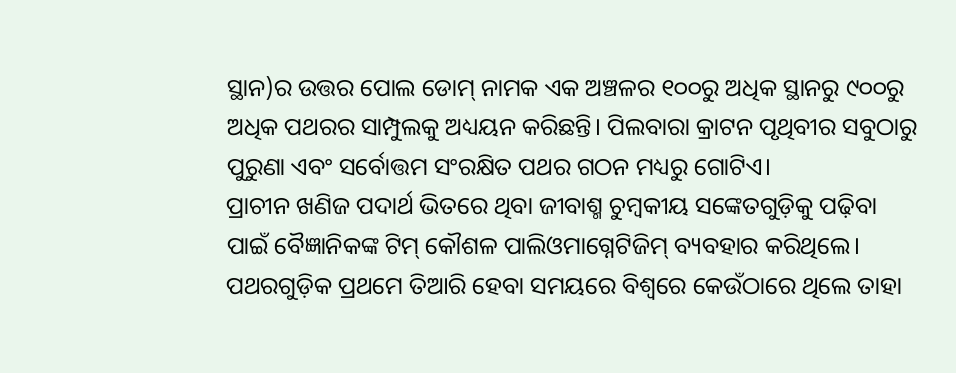ସ୍ଥାନ)ର ଉତ୍ତର ପୋଲ ଡୋମ୍ ନାମକ ଏକ ଅଞ୍ଚଳର ୧୦୦ରୁ ଅଧିକ ସ୍ଥାନରୁ ୯୦୦ରୁ ଅଧିକ ପଥରର ସାମ୍ପୁଲକୁ ଅଧ୍ୟୟନ କରିଛନ୍ତି। ପିଲବାରା କ୍ରାଟନ ପୃଥିବୀର ସବୁଠାରୁ ପୁରୁଣା ଏବଂ ସର୍ବୋତ୍ତମ ସଂରକ୍ଷିତ ପଥର ଗଠନ ମଧ୍ୟରୁ ଗୋଟିଏ।
ପ୍ରାଚୀନ ଖଣିଜ ପଦାର୍ଥ ଭିତରେ ଥିବା ଜୀବାଶ୍ମ ଚୁମ୍ବକୀୟ ସଙ୍କେତଗୁଡ଼ିକୁ ପଢ଼ିବା ପାଇଁ ବୈଜ୍ଞାନିକଙ୍କ ଟିମ୍ କୌଶଳ ପାଲିଓମାଗ୍ନେଟିଜିମ୍ ବ୍ୟବହାର କରିଥିଲେ। ପଥରଗୁଡ଼ିକ ପ୍ରଥମେ ତିଆରି ହେବା ସମୟରେ ବିଶ୍ୱରେ କେଉଁଠାରେ ଥିଲେ ତାହା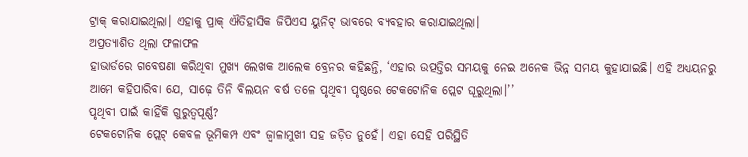ଟ୍ରାକ୍ କରାଯାଇଥିଲା। ଏହାକୁ ପ୍ରାକ୍ ଐତିହାସିକ ଜିପିଏସ ୟୁନିଟ୍ ଭାବରେ ବ୍ୟବହାର କରାଯାଇଥିଲା।
ଅପ୍ରତ୍ୟାଶିତ ଥିଲା ଫଳାଫଳ
ହାଭାର୍ଡରେ ଗବେଷଣା କରିଥିବା ମୁଖ୍ୟ ଲେଖକ ଆଲେକ ବ୍ରେନର କହିଛନ୍ତି, ‘ଏହାର ଉତ୍ପତ୍ତିର ସମୟକୁ ନେଇ ଅନେକ ଭିନ୍ନ ସମୟ କୁହାଯାଇଛି। ଏହି ଅଧ୍ୟୟନରୁ ଆମେ କହିପାରିବା ଯେ, ସାଢ଼େ ତିନି ବିଲୟନ ବର୍ଷ ତଳେ ପୃଥିବୀ ପୃଷ୍ଠରେ ଟେକଟୋନିକ ପ୍ଲେଟ ଘୂରୁଥିଲା।’’
ପୃଥିବୀ ପାଇଁ କାହିଁକି ଗୁରୁତ୍ୱପୂର୍ଣ୍ଣ?
ଟେକଟୋନିକ ପ୍ଲେଟ୍ କେବଳ ଭୂମିକମ୍ପ ଏବଂ ଜ୍ୱାଳାମୁଖୀ ସହ ଜଡ଼ିତ ନୁହେଁ। ଏହା ସେହି ପରିସ୍ଥିତି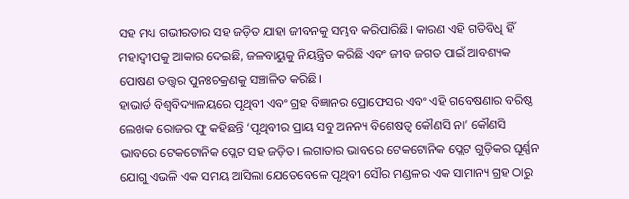ସହ ମଧ୍ୟ ଗଭୀରତାର ସହ ଜଡ଼ିତ ଯାହା ଜୀବନକୁ ସମ୍ଭବ କରିପାରିଛି। କାରଣ ଏହି ଗତିବିଧି ହିଁ ମହାଦ୍ବୀପକୁ ଆକାର ଦେଇଛି, ଜଳବାୟୁକୁ ନିୟନ୍ତ୍ରିତ କରିଛି ଏବଂ ଜୀବ ଜଗତ ପାଇଁ ଆବଶ୍ୟକ ପୋଷଣ ତତ୍ତ୍ବର ପୁନଃଚକ୍ରଣକୁ ସଞ୍ଚାଳିତ କରିଛି।
ହାଭାର୍ଡ ବିଶ୍ବବିଦ୍ୟାଳୟରେ ପୃଥିବୀ ଏବଂ ଗ୍ରହ ବିଜ୍ଞାନର ପ୍ରୋଫେସର ଏବଂ ଏହି ଗବେଷଣାର ବରିଷ୍ଠ ଲେଖକ ରୋଜର ଫୁ କହିଛନ୍ତି ‘ପୃଥିବୀର ପ୍ରାୟ ସବୁ ଅନନ୍ୟ ବିଶେଷତ୍ବ କୌଣସି ନା’ କୌଣସି ଭାବରେ ଟେକଟୋନିକ ପ୍ଲେଟ ସହ ଜଡ଼ିତ। ଲଗାତାର ଭାବରେ ଟେକଟୋନିକ ପ୍ଲେଟ ଗୁଡ଼ିକର ଘୂର୍ଣ୍ଣନ ଯୋଗୁ ଏଭଳି ଏକ ସମୟ ଆସିଲା ଯେତେବେଳେ ପୃଥିବୀ ସୌର ମଣ୍ଡଳର ଏକ ସାମାନ୍ୟ ଗ୍ରହ ଠାରୁ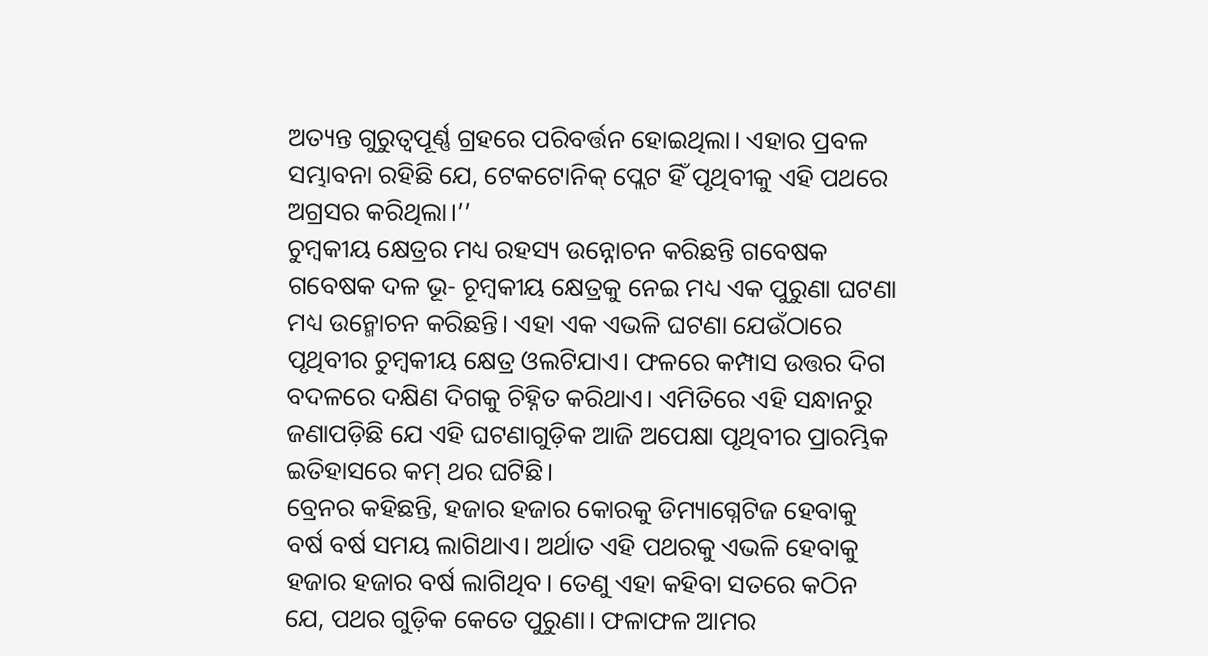ଅତ୍ୟନ୍ତ ଗୁରୁତ୍ବପୂର୍ଣ୍ଣ ଗ୍ରହରେ ପରିବର୍ତ୍ତନ ହୋଇଥିଲା। ଏହାର ପ୍ରବଳ ସମ୍ଭାବନା ରହିଛି ଯେ, ଟେକଟୋନିକ୍ ପ୍ଲେଟ ହିଁ ପୃଥିବୀକୁ ଏହି ପଥରେ ଅଗ୍ରସର କରିଥିଲା।’’
ଚୁମ୍ବକୀୟ କ୍ଷେତ୍ରର ମଧ୍ୟ ରହସ୍ୟ ଉନ୍ନୋଚନ କରିଛନ୍ତି ଗବେଷକ
ଗବେଷକ ଦଳ ଭୂ- ଚୂମ୍ବକୀୟ କ୍ଷେତ୍ରକୁ ନେଇ ମଧ୍ୟ ଏକ ପୁରୁଣା ଘଟଣା ମଧ୍ୟ ଉନ୍ମୋଚନ କରିଛନ୍ତି। ଏହା ଏକ ଏଭଳି ଘଟଣା ଯେଉଁଠାରେ ପୃଥିବୀର ଚୁମ୍ବକୀୟ କ୍ଷେତ୍ର ଓଲଟିଯାଏ। ଫଳରେ କମ୍ପାସ ଉତ୍ତର ଦିଗ ବଦଳରେ ଦକ୍ଷିଣ ଦିଗକୁ ଚିହ୍ନିତ କରିଥାଏ। ଏମିତିରେ ଏହି ସନ୍ଧାନରୁ ଜଣାପଡ଼ିଛି ଯେ ଏହି ଘଟଣାଗୁଡ଼ିକ ଆଜି ଅପେକ୍ଷା ପୃଥିବୀର ପ୍ରାରମ୍ଭିକ ଇତିହାସରେ କମ୍ ଥର ଘଟିଛି।
ବ୍ରେନର କହିଛନ୍ତି, ହଜାର ହଜାର କୋରକୁ ଡିମ୍ୟାଗ୍ନେଟିଜ ହେବାକୁ ବର୍ଷ ବର୍ଷ ସମୟ ଲାଗିଥାଏ। ଅର୍ଥାତ ଏହି ପଥରକୁ ଏଭଳି ହେବାକୁ ହଜାର ହଜାର ବର୍ଷ ଲାଗିଥିବ। ତେଣୁ ଏହା କହିବା ସତରେ କଠିନ ଯେ, ପଥର ଗୁଡ଼ିକ କେତେ ପୁରୁଣା। ଫଳାଫଳ ଆମର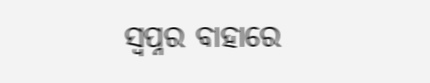ସ୍ୱପ୍ନର ବାହାରେ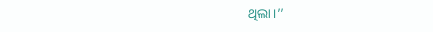ଥିଲା।’’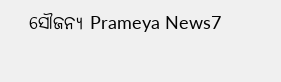ସୌଜନ୍ୟ Prameya News7